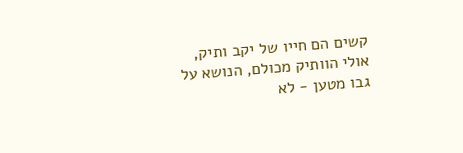קשים הם חייו של יקב ותיק, אולי הוותיק מכולם, הנושא על גבו מטען - לא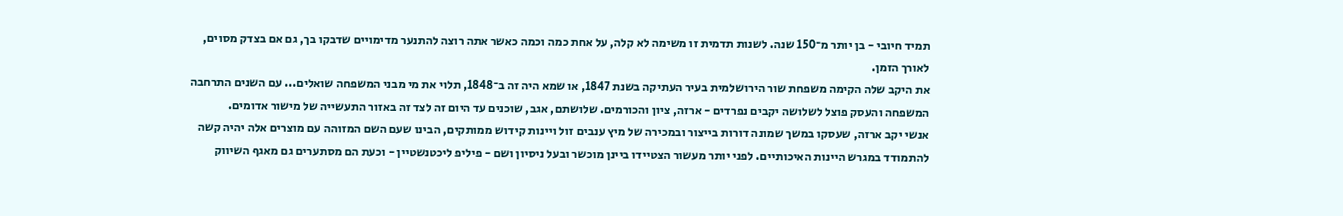תמיד חיובי - בן יותר מ־150 שנה. לשנות תדמית זו משימה לא קלה, על אחת כמה וכמה כאשר אתה רוצה להתנער מדימויים שדבקו בך, גם אם בצדק מסוים, לאורך הזמן.
את היקב שלה הקימה משפחת שור הירושלמית בעיר העתיקה בשנת 1847, או שמא היה זה ב־1848, תלוי את מי מבני המשפחה שואלים... עם השנים התרחבה המשפחה והעסק פוצל לשלושה יקבים נפרדים - ארזה, ציון והכורמים. שלושתם, אגב, שוכנים עד היום זה לצד זה באזור התעשייה של מישור אדומים.
אנשי יקב ארזה, שעסקו במשך שמונה דורות בייצור ובמכירה של מיץ ענבים זול ויינות קידוש ממותקים, הבינו שעם השם המזוהה עם מוצרים אלה יהיה קשה להתמודד במגרש היינות האיכותיים. לפני יותר מעשור הצטיידו ביינן מוכשר ובעל ניסיון ושם - פיליפ ליכטנשטיין - וכעת הם מסתערים גם מאגף השיווק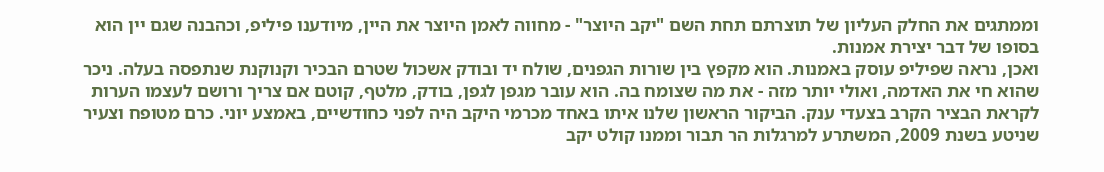וממתגים את החלק העליון של תוצרתם תחת השם "יקב היוצר" - מחווה לאמן היוצר את היין, מיודענו פיליפ, וכהבנה שגם יין הוא בסופו של דבר יצירת אמנות.
ואכן, נראה שפיליפ עוסק באמנות. הוא מקפץ בין שורות הגפנים, שולח יד ובודק אשכול שטרם הבכיר וקנוקנת שנתפסה בעלה. ניכר שהוא חי את האדמה, ואולי יותר מזה - את מה שצומח בה. הוא עובר מגפן לגפן, בודק, מלטף, קוטם אם צריך ורושם לעצמו הערות לקראת הבציר הקרב בצעדי ענק. הביקור הראשון שלנו איתו באחד מכרמי היקב היה לפני כחודשיים, באמצע יוני. כרם מטופח וצעיר שניטע בשנת 2009, המשתרע למרגלות הר תבור וממנו קולט יקב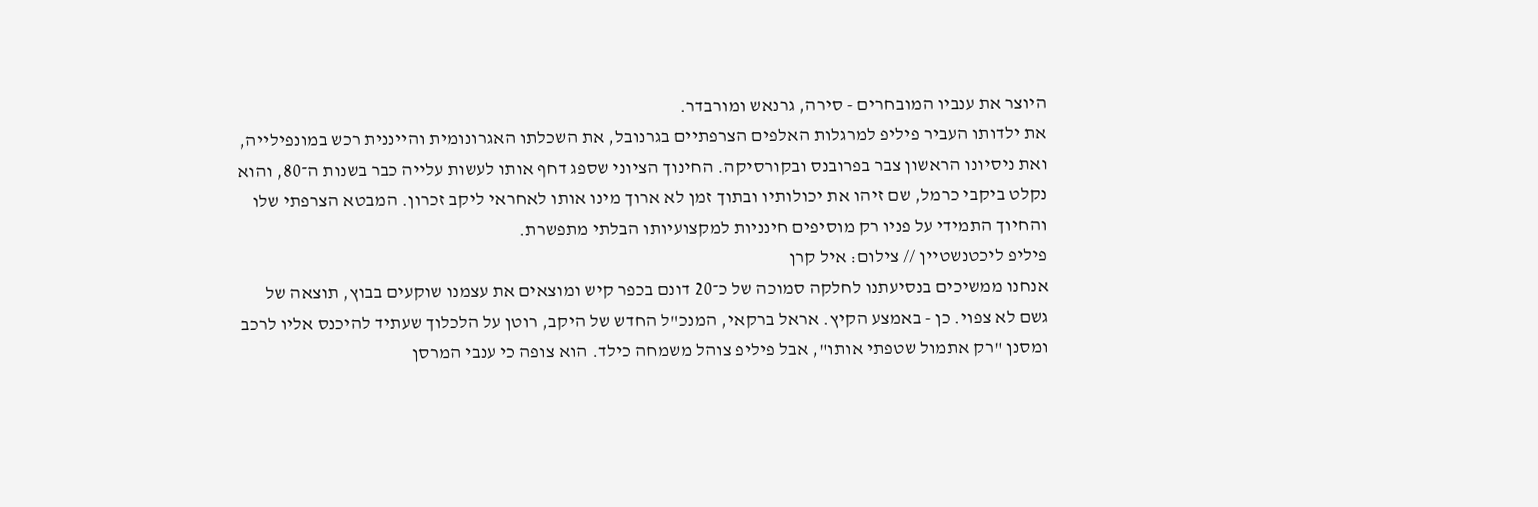היוצר את ענביו המובחרים - סירה, גרנאש ומורבדר.
את ילדותו העביר פיליפ למרגלות האלפים הצרפתיים בגרנובל, את השכלתו האגרונומית והייננית רכש במונפילייה, ואת ניסיונו הראשון צבר בפרובנס ובקורסיקה. החינוך הציוני שספג דחף אותו לעשות עלייה כבר בשנות ה־80, והוא נקלט ביקבי כרמל, שם זיהו את יכולותיו ובתוך זמן לא ארוך מינו אותו לאחראי ליקב זכרון. המבטא הצרפתי שלו והחיוך התמידי על פניו רק מוסיפים חינניות למקצועיותו הבלתי מתפשרת.
פיליפ ליכטנשטיין // צילום: איל קרן
אנחנו ממשיכים בנסיעתנו לחלקה סמוכה של כ־20 דונם בכפר קיש ומוצאים את עצמנו שוקעים בבוץ, תוצאה של גשם לא צפוי. כן - באמצע הקיץ. אראל ברקאי, המנכ"ל החדש של היקב, רוטן על הלכלוך שעתיד להיכנס אליו לרכב ומסנן "רק אתמול שטפתי אותו", אבל פיליפ צוהל משמחה כילד. הוא צופה כי ענבי המרסן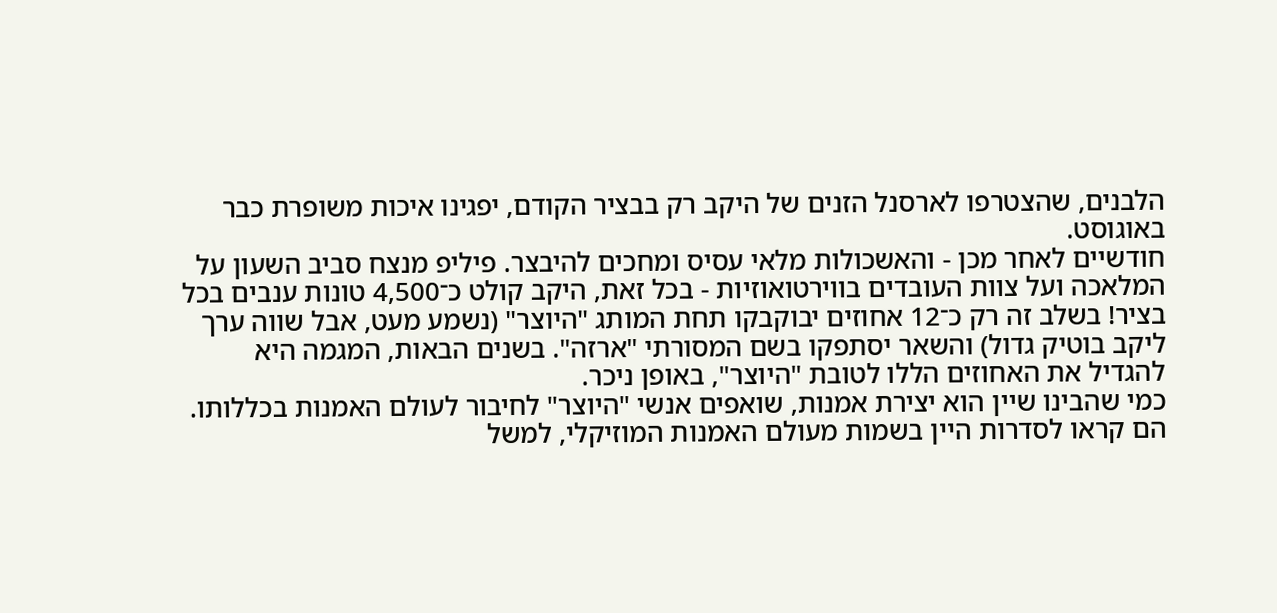הלבנים, שהצטרפו לארסנל הזנים של היקב רק בבציר הקודם, יפגינו איכות משופרת כבר באוגוסט.
חודשיים לאחר מכן - והאשכולות מלאי עסיס ומחכים להיבצר. פיליפ מנצח סביב השעון על המלאכה ועל צוות העובדים בווירטואוזיות - בכל זאת, היקב קולט כ־4,500 טונות ענבים בכל בציר! בשלב זה רק כ־12 אחוזים יבוקבקו תחת המותג "היוצר" (נשמע מעט, אבל שווה ערך ליקב בוטיק גדול) והשאר יסתפקו בשם המסורתי "ארזה". בשנים הבאות, המגמה היא להגדיל את האחוזים הללו לטובת "היוצר", באופן ניכר.
כמי שהבינו שיין הוא יצירת אמנות, שואפים אנשי "היוצר" לחיבור לעולם האמנות בכללותו. הם קראו לסדרות היין בשמות מעולם האמנות המוזיקלי, למשל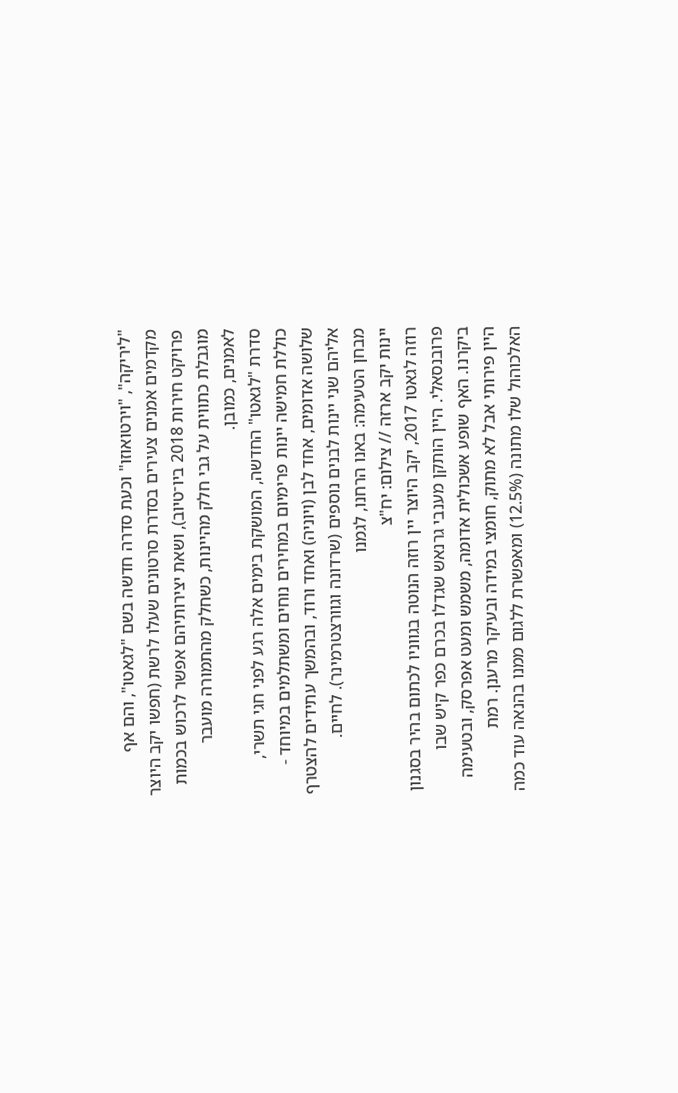"ליריקה", "וירטואוזו" וכעת סדרה חדשה בשם "לגאטו", והם אף מקדמים אמנים צעירים בסדרת סרטונים שעלו לרשת (חפשו יקב היוצר פרויקט חירות 2018 ביו־טיוב), ושאת יצירותיהם אפשר לרכוש בכמות מוגבלת כתווית על גבי חלק מהיינות, כשחלק מהתמורה מועבר לאמנים, כמובן.
סדרת "לגאטו" החדשה, המושקת בימים אלה רגע לפני חגי תשרי, כוללת חמישה יינות פרימיום במחירים נוחים ומשתלמים במיוחד - שלושה אדומים, אחד לבן (ויוניה) ואחד ורוד, ובהמשך עתידים להצטרף אליהם שני יינות לבנים נוספים (שרדונה וגוורצטרמינר). לחיים.
מבחן הטעימה: באנו הרחנו, לגמנו
יינות יקב ארזה // צילום: יח"צ
רוזה לגאטו 2017, יקב היוצר יין רוזה הנוטה בגווניו לכתום בהיר בסגנון פרובנסאלי. היין הותקן מענבי גרנאש שגדלו בכרם כפר קיש שבו ביקרנו. האף שופע אשכולית אדומה, משמש ומעט אפרסק, ובטעימה היין פירותי אבל לא מתוק, חומצי במידה ובעיקר מרענן. רמת האלכוהול שלו מתונה (12.5%) ומאפשרת ללגום ממנו בהנאה עוד כמה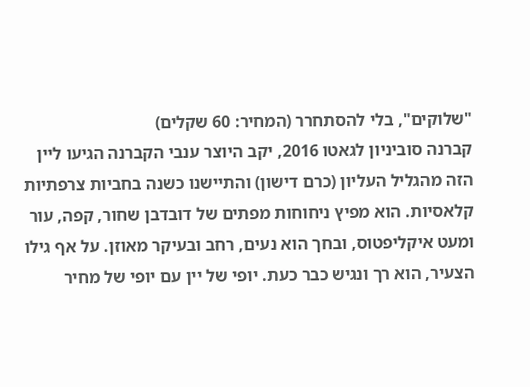"שלוקים", בלי להסתחרר (המחיר: 60 שקלים)
קברנה סוביניון לגאטו 2016, יקב היוצר ענבי הקברנה הגיעו ליין הזה מהגליל העליון (כרם דישון) והתיישנו כשנה בחביות צרפתיות קלאסיות. הוא מפיץ ניחוחות מפתים של דובדבן שחור, קפה, עור ומעט איקליפטוס, ובחך הוא נעים, רחב ובעיקר מאוזן. על אף גילו הצעיר, הוא רך ונגיש כבר כעת. יופי של יין עם יופי של מחיר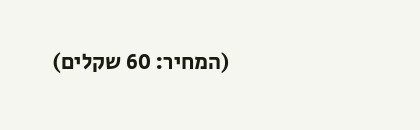(המחיר: 60 שקלים)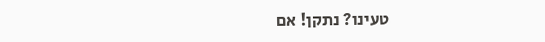טעינו? נתקן! אם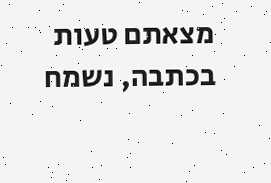מצאתם טעות בכתבה, נשמח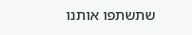שתשתפו אותנו